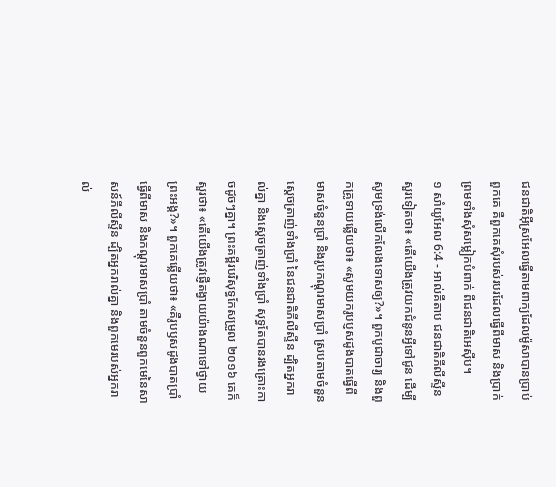ជនជាតិអ៊ីស្រអែលធ្វើតាមពាក្យដែលម៉ូសាបានប្រាប់ពួកគេ គឺពួកគេសុំរបស់របរដែលធ្វើពីមាស និងប្រាក់ ព្រមទាំងសុំសម្លៀកបំពាក់ ពីជនជាតិអេស៊ីប។
១ សាំយូអែល 6:4 - អាល់គីតាប ជនជាតិភីលីស្ទីនសួរទៀតថា៖ «តើយើងត្រូវយកជំនូនអ្វីទៅជូន ដើម្បីសូមទ្រង់លើកលែងទោសឲ្យ?»។ ពួកបូជាចារ្យ និងពួកគ្រូទាយឆ្លើយថា៖ «សូមយករូបប្ញសដូងបាតធ្វើពីមាសចំនួនប្រាំ និងរូបកណ្តុរមាសប្រាំ ស្របតាមចំនួនស្តេចត្រាញ់ទាំងប្រាំ នៃជនជាតិភីលីស្ទីន ដ្បិតអ្នករាល់គ្នា និងស្តេចត្រាញ់ទាំងប្រាំ សុទ្ធតែបានរងគ្រោះកាចដូចៗគ្នា។ ព្រះគម្ពីរបរិសុទ្ធកែសម្រួល ២០១៦ គេក៏សួរថា៖ «តើយើងត្រូវផ្ញើតង្វាយយ៉ាងណាទៅថ្វាយព្រះអង្គ?»។ ពួកគេឆ្លើយថា៖ «គឺរូបឫសដូងបាតប្រាំ ធ្វើពីមាស និងកណ្តុរមាសប្រាំ តាមចំនួនពួកមេនៃសាសន៍ភីលីស្ទីន ដ្បិតអ្នករាល់គ្នា និងពួកមេរបស់អ្នករាល់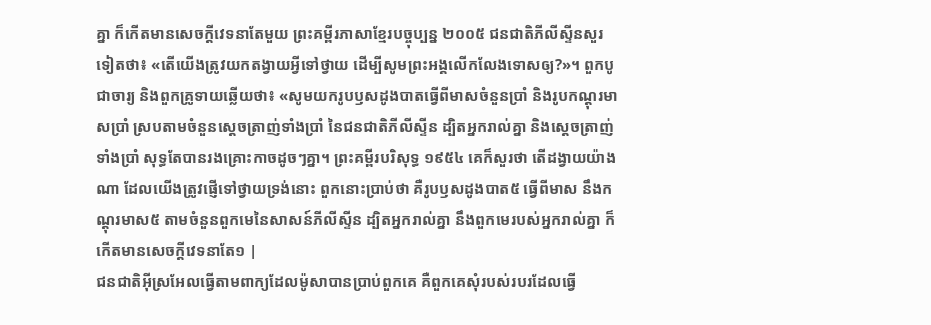គ្នា ក៏កើតមានសេចក្ដីវេទនាតែមួយ ព្រះគម្ពីរភាសាខ្មែរបច្ចុប្បន្ន ២០០៥ ជនជាតិភីលីស្ទីនសួរទៀតថា៖ «តើយើងត្រូវយកតង្វាយអ្វីទៅថ្វាយ ដើម្បីសូមព្រះអង្គលើកលែងទោសឲ្យ?»។ ពួកបូជាចារ្យ និងពួកគ្រូទាយឆ្លើយថា៖ «សូមយករូបឫសដូងបាតធ្វើពីមាសចំនួនប្រាំ និងរូបកណ្ដុរមាសប្រាំ ស្របតាមចំនួនស្ដេចត្រាញ់ទាំងប្រាំ នៃជនជាតិភីលីស្ទីន ដ្បិតអ្នករាល់គ្នា និងស្ដេចត្រាញ់ទាំងប្រាំ សុទ្ធតែបានរងគ្រោះកាចដូចៗគ្នា។ ព្រះគម្ពីរបរិសុទ្ធ ១៩៥៤ គេក៏សួរថា តើដង្វាយយ៉ាងណា ដែលយើងត្រូវផ្ញើទៅថ្វាយទ្រង់នោះ ពួកនោះប្រាប់ថា គឺរូបឫសដូងបាត៥ ធ្វើពីមាស នឹងកណ្តុរមាស៥ តាមចំនួនពួកមេនៃសាសន៍ភីលីស្ទីន ដ្បិតអ្នករាល់គ្នា នឹងពួកមេរបស់អ្នករាល់គ្នា ក៏កើតមានសេចក្ដីវេទនាតែ១ |
ជនជាតិអ៊ីស្រអែលធ្វើតាមពាក្យដែលម៉ូសាបានប្រាប់ពួកគេ គឺពួកគេសុំរបស់របរដែលធ្វើ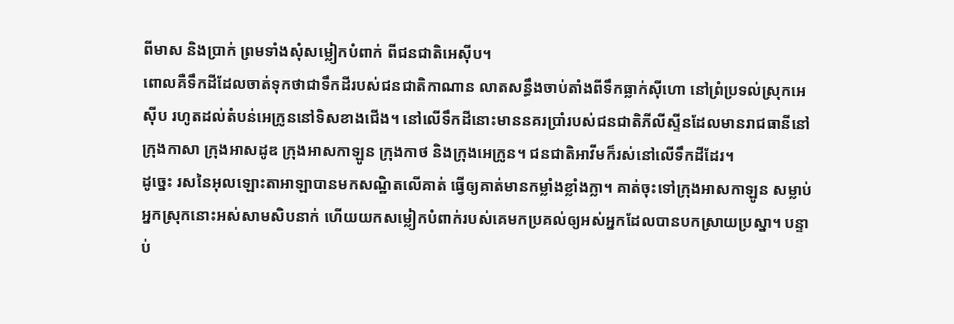ពីមាស និងប្រាក់ ព្រមទាំងសុំសម្លៀកបំពាក់ ពីជនជាតិអេស៊ីប។
ពោលគឺទឹកដីដែលចាត់ទុកថាជាទឹកដីរបស់ជនជាតិកាណាន លាតសន្ធឹងចាប់តាំងពីទឹកធ្លាក់ស៊ីហោ នៅព្រំប្រទល់ស្រុកអេស៊ីប រហូតដល់តំបន់អេក្រូននៅទិសខាងជើង។ នៅលើទឹកដីនោះមាននគរប្រាំរបស់ជនជាតិភីលីស្ទីនដែលមានរាជធានីនៅក្រុងកាសា ក្រុងអាសដូឌ ក្រុងអាសកាឡូន ក្រុងកាថ និងក្រុងអេក្រូន។ ជនជាតិអាវីមក៏រស់នៅលើទឹកដីដែរ។
ដូច្នេះ រសនៃអុលឡោះតាអាឡាបានមកសណ្ឋិតលើគាត់ ធ្វើឲ្យគាត់មានកម្លាំងខ្លាំងក្លា។ គាត់ចុះទៅក្រុងអាសកាឡូន សម្លាប់អ្នកស្រុកនោះអស់សាមសិបនាក់ ហើយយកសម្លៀកបំពាក់របស់គេមកប្រគល់ឲ្យអស់អ្នកដែលបានបកស្រាយប្រស្នា។ បន្ទាប់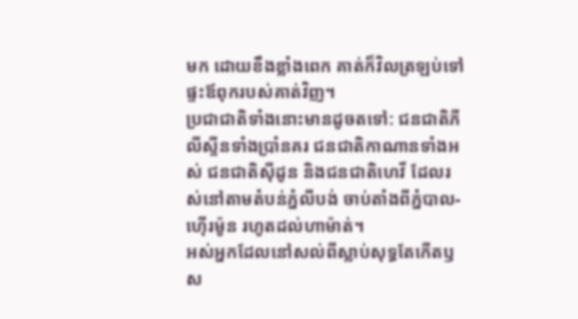មក ដោយខឹងខ្លាំងពេក គាត់ក៏វិលត្រឡប់ទៅផ្ទះឪពុករបស់គាត់វិញ។
ប្រជាជាតិទាំងនោះមានដូចតទៅ: ជនជាតិភីលីស្ទីនទាំងប្រាំនគរ ជនជាតិកាណានទាំងអស់ ជនជាតិស៊ីដូន និងជនជាតិហេវី ដែលរស់នៅតាមតំបន់ភ្នំលីបង់ ចាប់តាំងពីភ្នំបាល-ហ៊ើរម៉ូន រហូតដល់ហាម៉ាត់។
អស់អ្នកដែលនៅសល់ពីស្លាប់សុទ្ធតែកើតឫស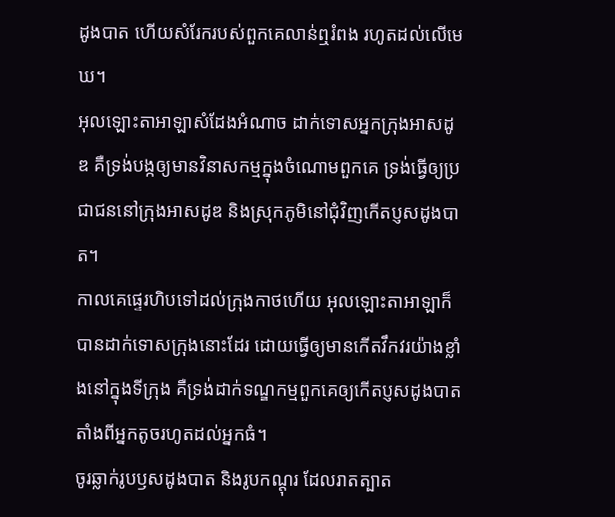ដូងបាត ហើយសំរែករបស់ពួកគេលាន់ឮរំពង រហូតដល់លើមេឃ។
អុលឡោះតាអាឡាសំដែងអំណាច ដាក់ទោសអ្នកក្រុងអាសដូឌ គឺទ្រង់បង្កឲ្យមានវិនាសកម្មក្នុងចំណោមពួកគេ ទ្រង់ធ្វើឲ្យប្រជាជននៅក្រុងអាសដូឌ និងស្រុកភូមិនៅជុំវិញកើតប្ញសដូងបាត។
កាលគេផ្ទេរហិបទៅដល់ក្រុងកាថហើយ អុលឡោះតាអាឡាក៏បានដាក់ទោសក្រុងនោះដែរ ដោយធ្វើឲ្យមានកើតវឹកវរយ៉ាងខ្លាំងនៅក្នុងទីក្រុង គឺទ្រង់ដាក់ទណ្ឌកម្មពួកគេឲ្យកើតប្ញសដូងបាត តាំងពីអ្នកតូចរហូតដល់អ្នកធំ។
ចូរឆ្លាក់រូបឫសដូងបាត និងរូបកណ្តុរ ដែលរាតត្បាត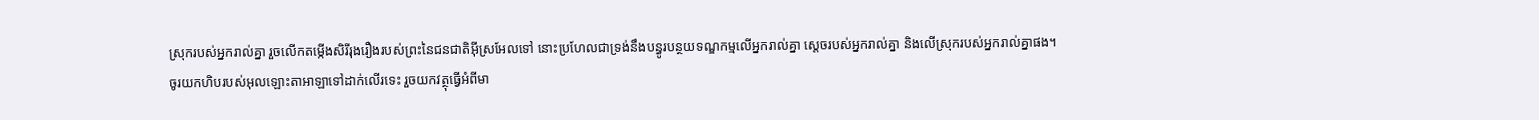ស្រុករបស់អ្នករាល់គ្នា រួចលើកតម្កើងសិរីរុងរឿងរបស់ព្រះនៃជនជាតិអ៊ីស្រអែលទៅ នោះប្រហែលជាទ្រង់នឹងបន្ធូរបន្ថយទណ្ឌកម្មលើអ្នករាល់គ្នា ស្តេចរបស់អ្នករាល់គ្នា និងលើស្រុករបស់អ្នករាល់គ្នាផង។
ចូរយកហិបរបស់អុលឡោះតាអាឡាទៅដាក់លើរទេះ រួចយកវត្ថុធ្វើអំពីមា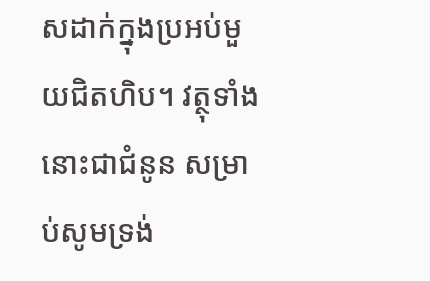សដាក់ក្នុងប្រអប់មួយជិតហិប។ វត្ថុទាំងនោះជាជំនូន សម្រាប់សូមទ្រង់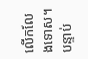លើកលែងទោស។ បន្ទាប់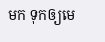មក ទុកឲ្យមេ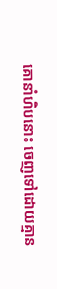គោនាំហិបនោះ ចេញទៅដោយគ្មាន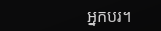អ្នកបរ។